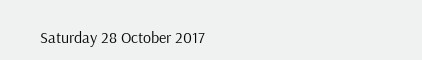Saturday 28 October 2017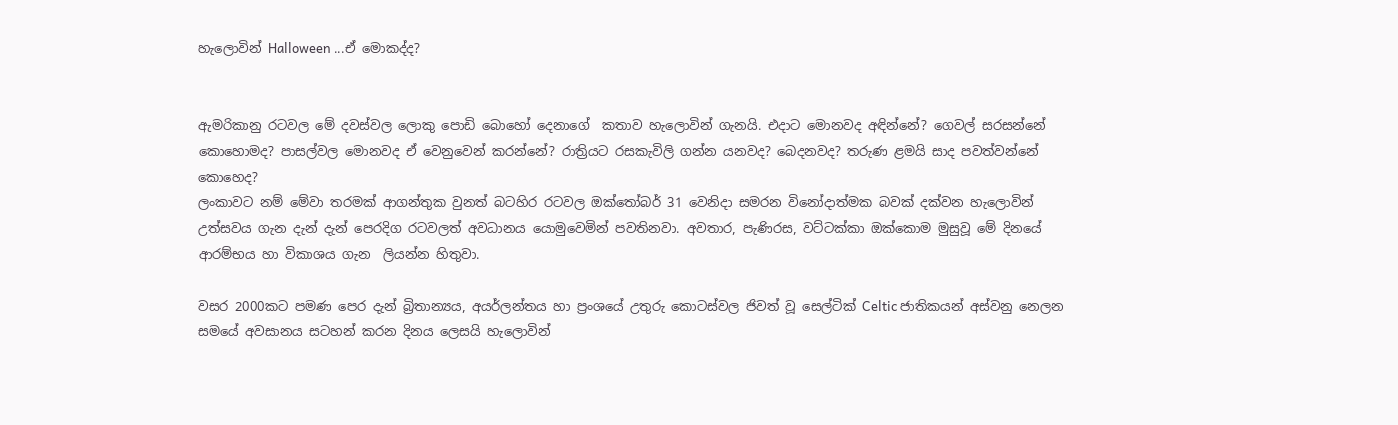හැලොවින් Halloween ...ඒ මොකද්ද?


ඇමරිකානු රටවල මේ දවස්වල ලොකු පොඩි බොහෝ දෙනාගේ  කතාව හැලොවින් ගැනයි. එදාට මොනවද අඳින්නේ? ගෙවල් සරසන්නේ කොහොමද? පාසල්වල මොනවද ඒ වෙනුවෙන් කරන්නේ? රාත්‍රියට රසකැවිලි ගන්න යනවද? බෙදනවද? තරුණ ළමයි සාද පවත්වන්නේ කොහෙද?
ලංකාවට නම් මේවා තරමක් ආගන්තුක වුනත් බටහිර රටවල ඔක්තෝබර් 31 වෙනිදා සමරන විනෝදාත්මක බවක් දක්වන හැලොවින් උත්සවය ගැන දැන් දැන් පෙරදිග රටවලත් අවධානය යොමුවෙමින් පවතිනවා. අවතාර, පැණිරස, වට්ටක්කා ඔක්කොම මුසුවූ මේ දිනයේ ආරම්භය හා විකාශය ගැන  ලියන්න හිතුවා.

වසර 2000කට පමණ පෙර දැන් බ්‍රිතාන්‍යය, අයර්ලන්තය හා ප්‍රංශයේ උතුරු කොටස්වල ජිවත් වූ සෙල්ටික් Celtic ජාතිකයන් අස්වනු නෙලන සමයේ අවසානය සටහන් කරන දිනය ලෙසයි හැලොවින්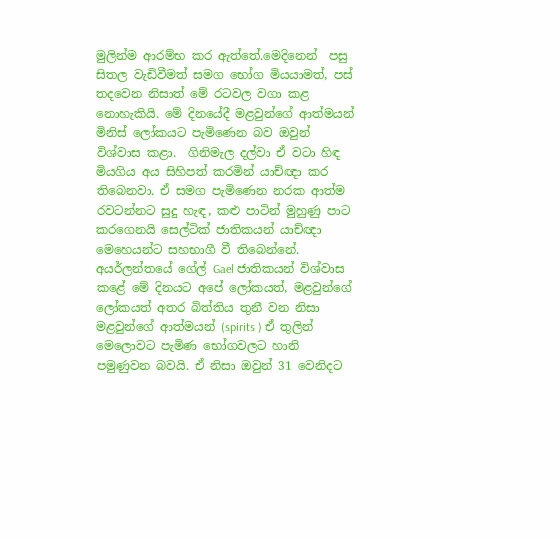මුලින්ම ආරම්භ කර ඇත්තේ.මෙදිනෙන්  පසු සිතල වැඩිවීමත් සමග භෝග මියයාමත්, පස් තදවෙන නිසාත් මේ රටවල වගා කළ නොහැකියි. මේ දිනයේදී මළවුන්ගේ ආත්මයන් මිනිස් ලෝකයට පැමිණෙන බව ඔවුන් විශ්වාස කළා.  ගිනිමැල දල්වා ඒ වටා හිඳ මියගිය අය සිහිපත් කරමින් යාච්ඥා කර තිබෙනවා. ඒ සමග පැමිණෙන නරක ආත්ම රවටන්නට සුදු හැඳ, කළු පාටින් මුහුණු පාට කරගෙනයි සෙල්ටික් ජාතිකයන් යාච්ඥා මෙහෙයන්ට සහභාගී වී තිබෙන්නේ.
අයර්ලන්තයේ ගේල් Gael ජාතිකයන් විශ්වාස කළේ මේ දිනයට අපේ ලෝකයත්, මළවුන්ගේ ලෝකයත් අතර බිත්තිය තුනී වන නිසා මළවුන්ගේ ආත්මයන් (spirits ) ඒ තුලින් මෙලොවට පැමිණ භෝගවලට හානි පමුණුවන බවයි. ඒ නිසා ඔවුන් 31 වෙනිදට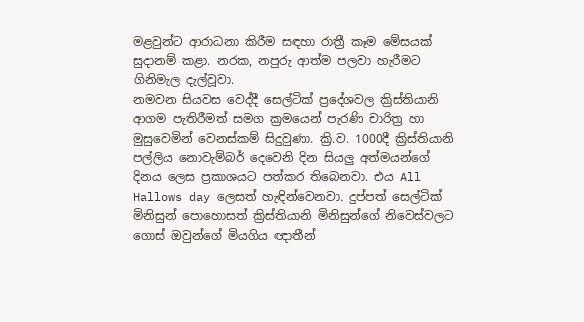මළවුන්ට ආරාධනා කිරීම සඳහා රාත්‍රී කෑම මේසයක් සුදානම් කළා. නරක, නපුරු ආත්ම පලවා හැරීමට ගිනිමැල දැල්වූවා.
නමවන සියවස වෙද්දී සෙල්ටික් ප්‍රදේශවල ක්‍රිස්තියානි ආගම පැතිරීමත් සමග ක්‍රමයෙන් පැරණි චාරිත්‍ර හා මුසුවෙමින් වෙනස්කම් සිදුවුණා. ක්‍රි.ව. 1000දී ක්‍රිස්තියානි පල්ලිය නොවැම්බර් දෙවෙනි දින සියලු අත්මයන්ගේ දිනය ලෙස ප්‍රකාශයට පත්කර තිබෙනවා. එය All Hallows day ලෙසත් හැඳින්වෙනවා. දුප්පත් සෙල්ටික් මිනිසුන් පොහොසත් ක්‍රිස්තියානි මිනිසුන්ගේ නිවෙස්වලට ගොස් ඔවුන්ගේ මියගිය ඥාතීන්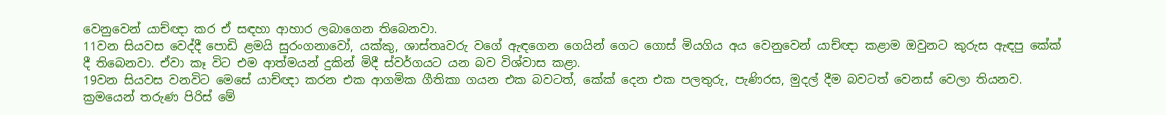වෙනුවෙන් යාච්ඥා කර ඒ සඳහා ආහාර ලබාගෙන තිබෙනවා.
11වන සියවස වෙද්දී පොඩි ළමයි සුරංගනාවෝ, යක්කු, ශාස්තෘවරු වගේ ඇඳගෙන ගෙයින් ගෙට ගොස් මියගිය අය වෙනුවෙන් යාච්ඥා කළාම ඔවුනට කුරුස ඇඳපු කේක් දී තිබෙනවා. ඒවා කෑ විට එම ආත්මයන් දුකින් මිදී ස්වර්ගයට යන බව විශ්වාස කළා.
19වන සියවස වනවිට මෙසේ යාච්ඥා කරන එක ආගමික ගීතිකා ගයන එක බවටත්, කේක් දෙන එක පලතුරු, පැණිරස, මුදල් දීම බවටත් වෙනස් වෙලා තියනව. ක්‍රමයෙන් තරුණ පිරිස් මේ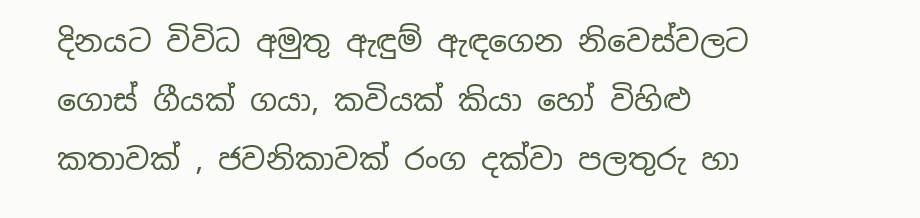දිනයට විවිධ අමුතු ඇඳුම් ඇඳගෙන නිවෙස්වලට ගොස් ගීයක් ගයා, කවියක් කියා හෝ විහිළු කතාවක් , ජවනිකාවක් රංග දක්වා පලතුරු හා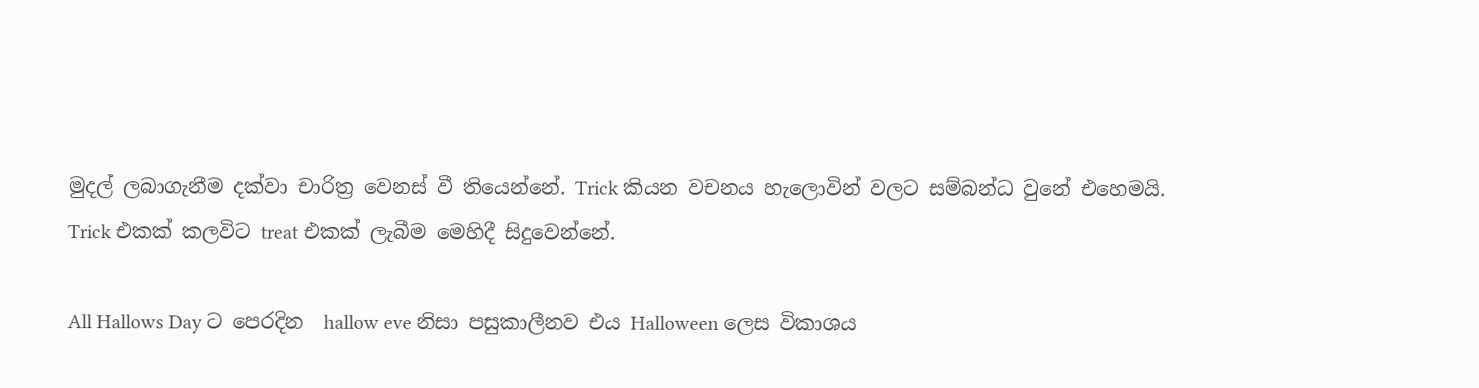මුදල් ලබාගැනීම දක්වා චාරිත්‍ර වෙනස් වී තියෙන්නේ. Trick කියන වචනය හැලොවින් වලට සම්බන්ධ වුනේ එහෙමයි. Trick එකක් කලවිට treat එකක් ලැබීම මෙහිදී සිදුවෙන්නේ.

All Hallows Day ට පෙරදින  hallow eve නිසා පසුකාලීනව එය Halloween ලෙස විකාශය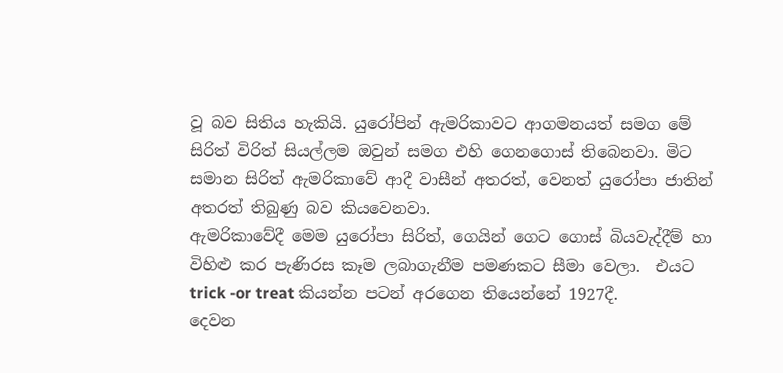වූ බව සිතිය හැකියි. යුරෝපින් ඇමරිකාවට ආගමනයත් සමග මේ සිරිත් විරිත් සියල්ලම ඔවුන් සමග එහි ගෙනගොස් තිබෙනවා. මිට සමාන සිරිත් ඇමරිකාවේ ආදී වාසීන් අතරත්, වෙනත් යුරෝපා ජාතින් අතරත් තිබුණු බව කියවෙනවා.
ඇමරිකාවේදී මෙම යුරෝපා සිරිත්, ගෙයින් ගෙට ගොස් බියවැද්දීම් හා විහිළු කර පැණිරස කෑම ලබාගැනීම පමණකට සීමා වෙලා.  එයට trick -or treat කියන්න පටන් අරගෙන තියෙන්නේ 1927දී.
දෙවන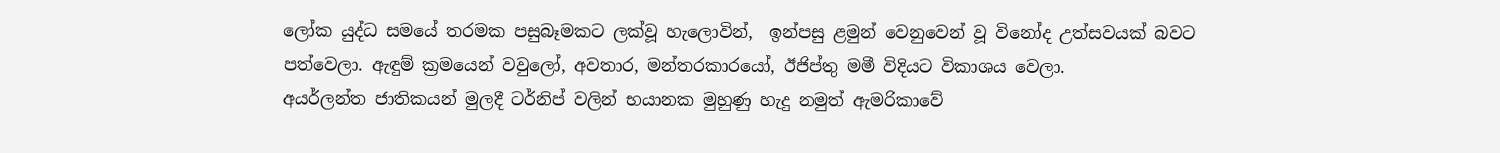ලෝක යුද්ධ සමයේ තරමක පසුබෑමකට ලක්වූ හැලොවින්,  ඉන්පසු ළමුන් වෙනුවෙන් වූ විනෝද උත්සවයක් බවට පත්වෙලා. ඇඳුම් ක්‍රමයෙන් වවුලෝ, අවතාර, මන්තරකාරයෝ, ඊජිප්තු මමී විදියට විකාශය වෙලා.
අයර්ලන්ත ජාතිකයන් මුලදී ටර්නිප් වලින් භයානක මුහුණු හැදු නමුත් ඇමරිකාවේ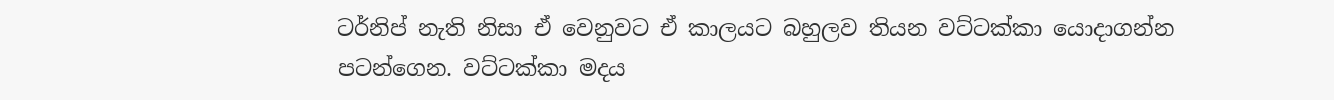ටර්නිප් නැති නිසා ඒ වෙනුවට ඒ කාලයට බහුලව තියන වට්ටක්කා යොදාගන්න පටන්ගෙන. වට්ටක්කා මදය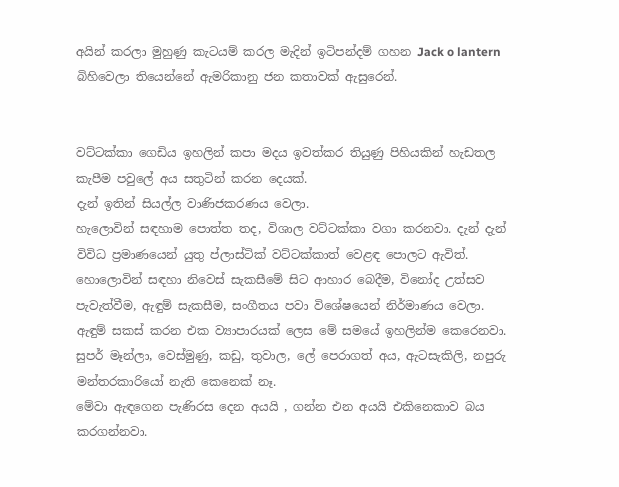අයින් කරලා මුහුණු කැටයම් කරල මැදින් ඉටිපන්දම් ගහන Jack o lantern බිහිවෙලා තියෙන්නේ ඇමරිකානු ජන කතාවක් ඇසුරෙන්.


වට්ටක්කා ගෙඩිය ඉහලින් කපා මදය ඉවත්කර තියුණු පිහියකින් හැඩතල කැපීම පවුලේ අය සතුටින් කරන දෙයක්.
දැන් ඉතින් සියල්ල වාණිජකරණය වෙලා.
හැලොවින් සඳහාම පොත්ත තද, විශාල වට්ටක්කා වගා කරනවා. දැන් දැන් විවිධ ප්‍රමාණයෙන් යුතු ප්ලාස්ටික් වට්ටක්කාත් වෙළඳ පොලට ඇවිත්.
හොලොවින් සඳහා නිවෙස් සැකසීමේ සිට ආහාර බෙදීම, විනෝද උත්සව පැවැත්වීම, ඇඳුම් සැකසීම, සංගීතය පවා විශේෂයෙන් නිර්මාණය වෙලා.
ඇඳුම් සකස් කරන එක ව්‍යාපාරයක් ලෙස මේ සමයේ ඉහලින්ම කෙරෙනවා. සුපර් මෑන්ලා, වෙස්මුණු, කඩු, තුවාල, ලේ පෙරාගත් අය, ඇටසැකිලි, නපුරු මන්තරකාරියෝ නැති කෙනෙක් නෑ.
මේවා ඇඳගෙන පැණිරස දෙන අයයි , ගන්න එන අයයි එකිනෙකාව බය කරගන්නවා.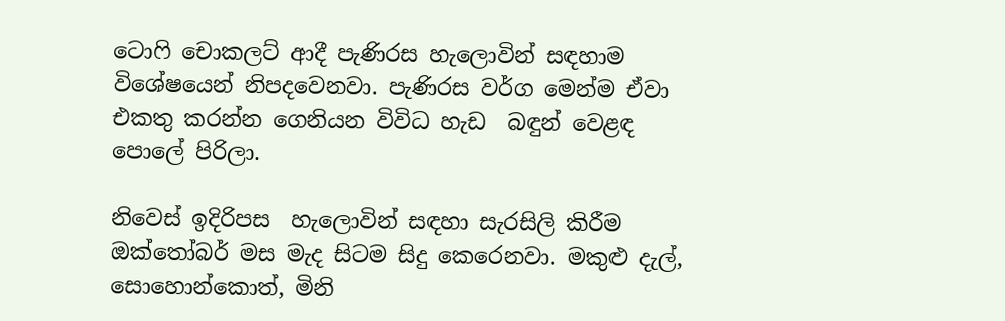ටොෆි චොකලට් ආදී පැණිරස හැලොවින් සඳහාම විශේෂයෙන් නිපදවෙනවා. පැණිරස වර්ග මෙන්ම ඒවා එකතු කරන්න ගෙනියන විවිධ හැඩ  බඳුන් වෙළඳ පොලේ පිරිලා.

නිවෙස් ඉදිරිපස  හැලොවින් සඳහා සැරසිලි කිරීම ඔක්තෝබර් මස මැද සිටම සිදු කෙරෙනවා. මකුළු දැල්, සොහොන්කොත්, මිනි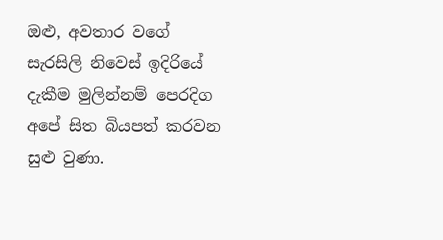ඔළු, අවතාර වගේ සැරසිලි නිවෙස් ඉදිරියේ දැකීම මුලින්නම් පෙරදිග අපේ සිත බියපත් කරවන සුළු වුණා.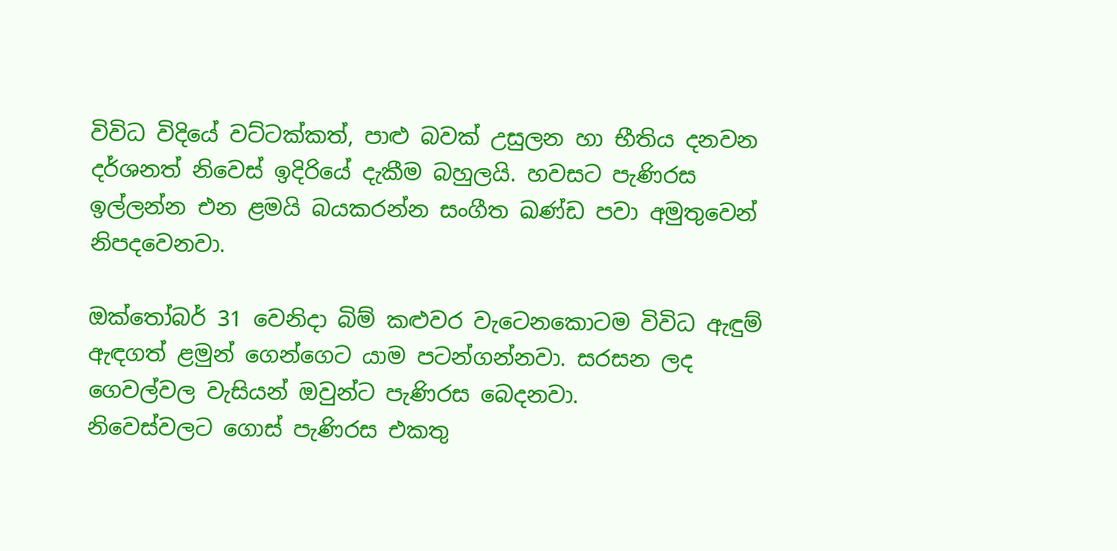විවිධ විදියේ වට්ටක්කත්, පාළු බවක් උසුලන හා භීතිය දනවන  දර්ශනත් නිවෙස් ඉදිරියේ දැකීම බහුලයි. හවසට පැණිරස ඉල්ලන්න එන ළමයි බයකරන්න සංගීත ඛණ්ඩ පවා අමුතුවෙන් නිපදවෙනවා.

ඔක්තෝබර් 31 වෙනිදා බිම් කළුවර වැටෙනකොටම විවිධ ඇඳුම් ඇඳගත් ළමුන් ගෙන්ගෙට යාම පටන්ගන්නවා. සරසන ලද ගෙවල්වල වැසියන් ඔවුන්ට පැණිරස බෙදනවා.
නිවෙස්වලට ගොස් පැණිරස එකතු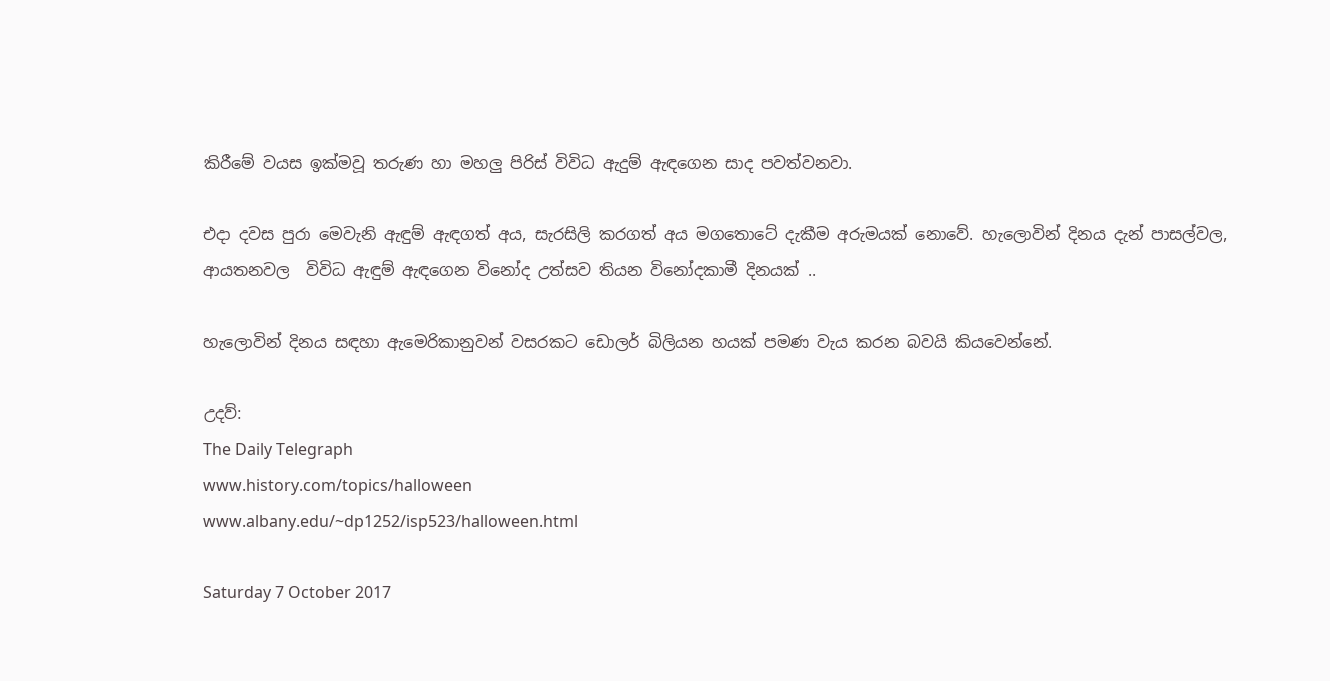කිරීමේ වයස ඉක්මවූ තරුණ හා මහලු පිරිස් විවිධ ඇදුම් ඇඳගෙන සාද පවත්වනවා.

එදා දවස පුරා මෙවැනි ඇඳුම් ඇඳගත් අය, සැරසිලි කරගත් අය මගතොටේ දැකීම අරුමයක් නොවේ. හැලොවින් දිනය දැන් පාසල්වල, ආයතනවල  විවිධ ඇඳුම් ඇඳගෙන විනෝද උත්සව තියන විනෝදකාමී දිනයක් ..

හැලොවින් දිනය සඳහා ඇමෙරිකානුවන් වසරකට ඩොලර් බිලියන හයක් පමණ වැය කරන බවයි කියවෙන්නේ.

උදව්:
The Daily Telegraph
www.history.com/topics/halloween
www.albany.edu/~dp1252/isp523/halloween.html

Saturday 7 October 2017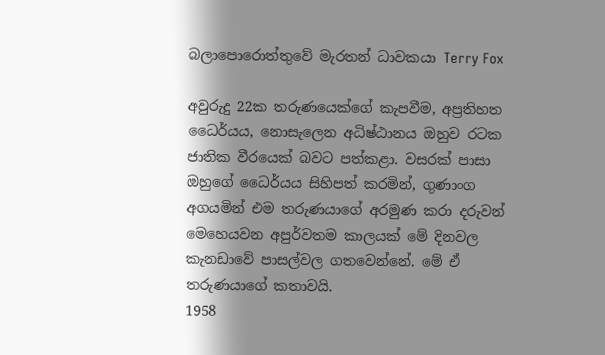බලාපොරොත්තුවේ මැරතන් ධාවකයා Terry Fox

අවුරුදු 22ක තරුණයෙක්ගේ කැපවීම, අප්‍රතිහත ධෛර්යය, නොසැලෙන අධිෂ්ඨානය ඔහුව රටක ජාතික වීරයෙක් බවට පත්කළා. වසරක් පාසා ඔහුගේ ධෛර්යය සිහිපත් කරමින්, ගුණාංග අගයමින් එම තරුණයාගේ අරමුණ කරා දරුවන් මෙහෙයවන අපුර්වතම කාලයක් මේ දිනවල කැනඩාවේ පාසල්වල ගතවෙන්නේ. මේ ඒ තරුණයාගේ කතාවයි.
1958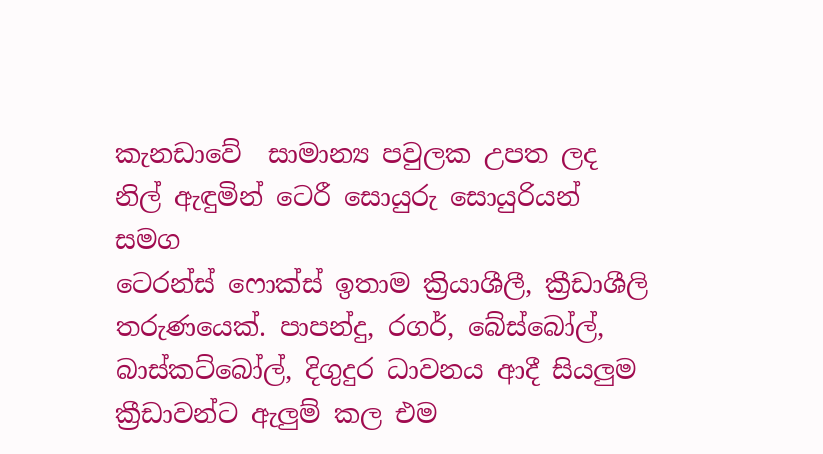කැනඩාවේ  සාමාන්‍ය පවුලක උපත ලද
නිල් ඇඳුමින් ටෙරී සොයුරු සොයුරියන්
සමග
ටෙරන්ස් ෆොක්ස් ඉතාම ක්‍රියාශීලී, ක්‍රීඩාශීලි තරුණයෙක්. පාපන්දු, රගර්, බේස්බෝල්, බාස්කට්බෝල්, දිගුදුර ධාවනය ආදී සියලුම ක්‍රීඩාවන්ට ඇලුම් කල එම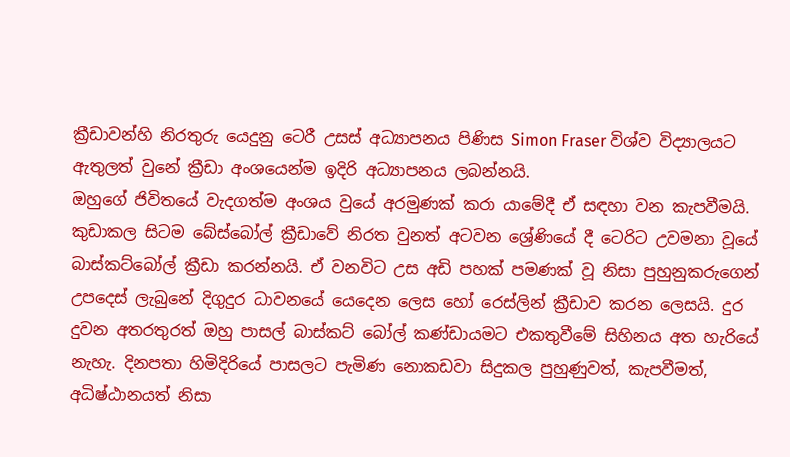ක්‍රීඩාවන්හි නිරතුරු යෙදුනු ටෙරී උසස් අධ්‍යාපනය පිණිස Simon Fraser විශ්ව විද්‍යාලයට ඇතුලත් වුනේ ක්‍රීඩා අංශයෙන්ම ඉදිරි අධ්‍යාපනය ලබන්නයි.
ඔහුගේ ජිවිතයේ වැදගත්ම අංශය වුයේ අරමුණක් කරා යාමේදී ඒ සඳහා වන කැපවීමයි. කුඩාකල සිටම බේස්බෝල් ක්‍රීඩාවේ නිරත වුනත් අටවන ශ්‍රේණියේ දී ටෙරිට උවමනා වූයේ බාස්කට්බෝල් ක්‍රීඩා කරන්නයි. ඒ වනවිට උස අඩි පහක් පමණක් වූ නිසා පුහුනුකරුගෙන් උපදෙස් ලැබුනේ දිගුදුර ධාවනයේ යෙදෙන ලෙස හෝ රෙස්ලින් ක්‍රීඩාව කරන ලෙසයි. දුර දුවන අතරතුරත් ඔහු පාසල් බාස්කට් බෝල් කණ්ඩායමට එකතුවීමේ සිහිනය අත හැරියේ නැහැ. දිනපතා හිමිදිරියේ පාසලට පැමිණ නොකඩවා සිදුකල පුහුණුවත්, කැපවීමත්, අධිෂ්ඨානයත් නිසා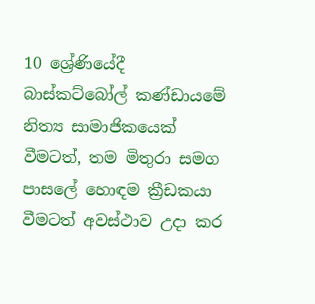10 ශ්‍රේණියේදී බාස්කට්බෝල් කණ්ඩායමේ නිත්‍ය සාමාජිකයෙක් වීමටත්, තම මිතුරා සමග පාසලේ හොඳම ක්‍රීඩකයා වීමටත් අවස්ථාව උදා කර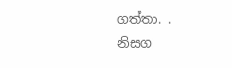ගත්තා. .
නිසග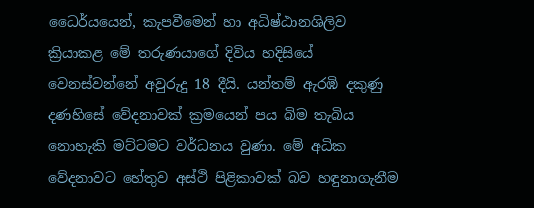ධෛර්යයෙන්, කැපවීමෙන් හා අධිෂ්ඨානශිලිව  ක්‍රියාකළ මේ තරුණයාගේ දිවිය හදිසියේ වෙනස්වන්නේ අවුරුදු 18 දීයි. යන්තම් ඇරඹි දකුණු දණහිසේ වේදනාවක් ක්‍රමයෙන් පය බිම තැබිය නොහැකි මට්ටමට වර්ධනය වුණා. මේ අධික වේදනාවට හේතුව අස්ථි පිළිකාවක් බව හඳුනාගැනීම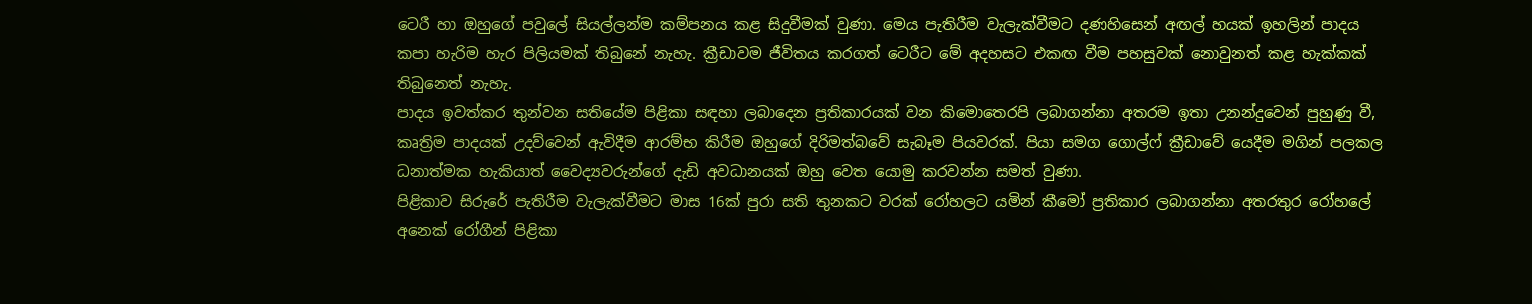ටෙරී හා ඔහුගේ පවුලේ සියල්ලන්ම කම්පනය කළ සිදුවීමක් වුණා. මෙය පැතිරීම වැලැක්වීමට දණහිසෙන් අඟල් හයක් ඉහලින් පාදය කපා හැරිම හැර පිලියමක් තිබුනේ නැහැ. ක්‍රීඩාවම ජීවිතය කරගත් ටෙරීට මේ අදහසට එකඟ වීම පහසුවක් නොවුනත් කළ හැක්කක් තිබුනෙත් නැහැ.
පාදය ඉවත්කර තුන්වන සතියේම පිළිකා සඳහා ලබාදෙන ප්‍රතිකාරයක් වන කිමොතෙරපි ලබාගන්නා අතරම ඉතා උනන්දුවෙන් පුහුණු වී, කෘත්‍රිම පාදයක් උදව්වෙන් ඇවිදීම ආරම්භ කිරීම ඔහුගේ දිරිමත්බවේ සැබෑම පියවරක්. පියා සමග ගොල්ෆ් ක්‍රීඩාවේ යෙදීම මගින් පලකල ධනාත්මක හැකියාත් වෛද්‍යවරුන්ගේ දැඩි අවධානයක් ඔහු වෙත යොමු කරවන්න සමත් වුණා.
පිළිකාව සිරුරේ පැතිරීම වැලැක්වීමට මාස 16ක් පුරා සති තුනකට වරක් රෝහලට යමින් කීමෝ ප්‍රතිකාර ලබාගන්නා අතරතුර රෝහලේ අනෙක් රෝගීන් පිළිකා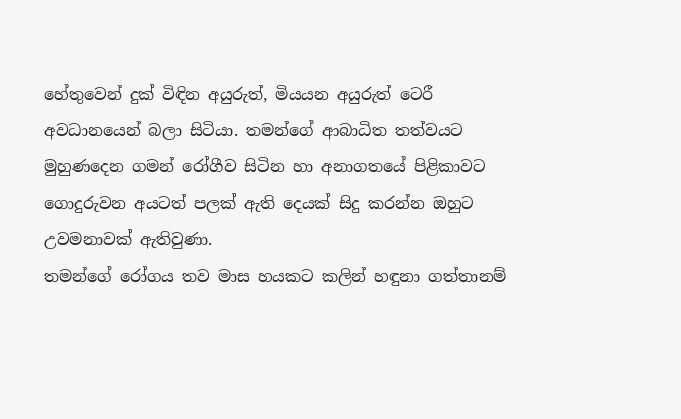හේතුවෙන් දුක් විඳින අයුරුත්, මියයන අයුරුත් ටෙරී අවධානයෙන් බලා සිටියා. තමන්ගේ ආබාධිත තත්වයට මුහුණදෙන ගමන් රෝගීව සිටින හා අනාගතයේ පිළිකාවට ගොදුරුවන අයටත් පලක් ඇති දෙයක් සිදු කරන්න ඔහුට උවමනාවක් ඇතිවුණා.
තමන්ගේ රෝගය තව මාස හයකට කලින් හඳුනා ගත්තානම්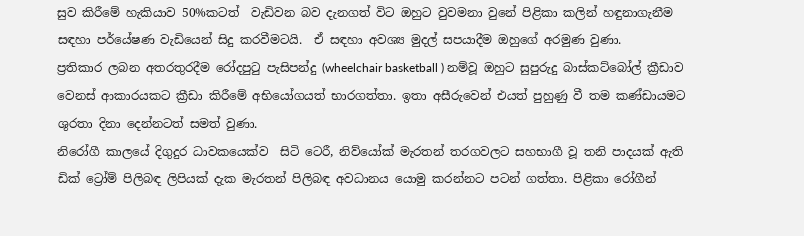සුව කිරීමේ හැකියාව 50%කටත්  වැඩිවන බව දැනගත් විට ඔහුට වුවමනා වුනේ පිළිකා කලින් හඳුනාගැනීම සඳහා පර්යේෂණ වැඩියෙන් සිදු කරවීමටයි.  ඒ සඳහා අවශ්‍ය මුදල් සපයාදීම ඔහුගේ අරමුණ වුණා.
ප්‍රතිකාර ලබන අතරතුරදීම රෝදපුටු පැසිපන්දු (wheelchair basketball ) නම්වූ ඔහුට සුපුරුදු බාස්කට්බෝල් ක්‍රීඩාව වෙනස් ආකාරයකට ක්‍රීඩා කිරීමේ අභියෝගයත් භාරගත්තා. ඉතා අසීරුවෙන් එයත් පුහුණු වී තම කණ්ඩායමට ශුරතා දිනා දෙන්නටත් සමත් වුණා.
නිරෝගී කාලයේ දිගුදුර ධාවකයෙක්ව  සිටි ටෙරී, නිව්යෝක් මැරතන් තරගවලට සහභාගී වූ තනි පාදයක් ඇති ඩික් ට්‍රෝම් පිලිබඳ ලිපියක් දැක මැරතන් පිලිබඳ අවධානය යොමු කරන්නට පටන් ගත්තා. පිළිකා රෝගීන්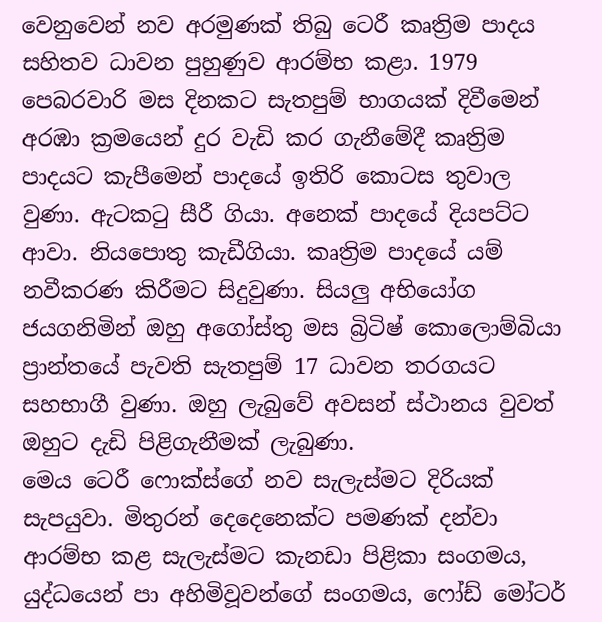වෙනුවෙන් නව අරමුණක් තිබු ටෙරී කෘත්‍රිම පාදය සහිතව ධාවන පුහුණුව ආරම්භ කළා. 1979 පෙබරවාරි මස දිනකට සැතපුම් භාගයක් දිවීමෙන් අරඹා ක්‍රමයෙන් දුර වැඩි කර ගැනීමේදී කෘත්‍රිම පාදයට කැපීමෙන් පාදයේ ඉතිරි කොටස තුවාල වුණා. ඇටකටු සීරී ගියා. අනෙක් පාදයේ දියපට්ට ආවා. නියපොතු කැඩීගියා. කෘත්‍රිම පාදයේ යම් නවීකරණ කිරීමට සිදුවුණා. සියලු අභියෝග ජයගනිමින් ඔහු අගෝස්තු මස බ්‍රිටිෂ් කොලොම්බියා ප්‍රාන්තයේ පැවති සැතපුම් 17 ධාවන තරගයට සහභාගී වුණා. ඔහු ලැබුවේ අවසන් ස්ථානය වුවත් ඔහුට දැඩි පිළිගැනීමක් ලැබුණා.
මෙය ටෙරී ෆොක්ස්ගේ නව සැලැස්මට දිරියක් සැපයුවා. මිතුරන් දෙදෙනෙක්ට පමණක් දන්වා ආරම්භ කළ සැලැස්මට කැනඩා පිළිකා සංගමය, යුද්ධයෙන් පා අහිමිවූවන්ගේ සංගමය, ෆෝඩ් මෝටර්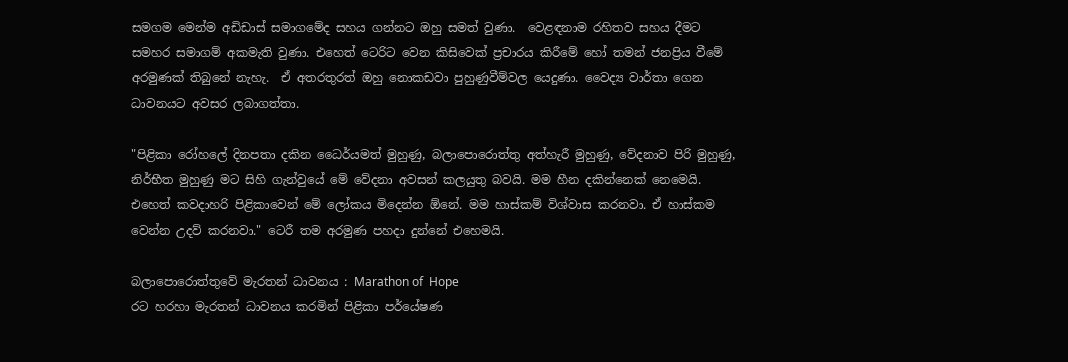සමගම මෙන්ම අඩිඩාස් සමාගමේද සහය ගන්නට ඔහු සමත් වුණා.  වෙළඳනාම රහිතව සහය දීමට සමහර සමාගම් අකමැති වුණා. එහෙත් ටෙරිට වෙන කිසිවෙක් ප්‍රචාරය කිරීමේ හෝ තමන් ජනප්‍රිය වීමේ අරමුණක් තිබුනේ නැහැ.  ඒ අතරතුරත් ඔහු නොකඩවා පුහුණුවීම්වල යෙදුණා. වෛද්‍ය වාර්තා ගෙන ධාවනයට අවසර ලබාගත්තා.

"පිළිකා රෝහලේ දිනපතා දකින ධෛර්යමත් මුහුණු, බලාපොරොත්තු අත්හැරී මුහුණු, වේදනාව පිරි මුහුණු, නිර්භීත මුහුණු මට සිහි ගැන්වුයේ මේ වේදනා අවසන් කලයුතු බවයි. මම හීන දකින්නෙක් නෙමෙයි. එහෙත් කවදාහරි පිළිකාවෙන් මේ ලෝකය මිදෙන්න ඕනේ. මම හාස්කම් විශ්වාස කරනවා. ඒ හාස්කම වෙන්න උදව් කරනවා." ටෙරී තම අරමුණ පහදා දුන්නේ එහෙමයි.

බලාපොරොත්තුවේ මැරතන් ධාවනය : Marathon of  Hope
රට හරහා මැරතන් ධාවනය කරමින් පිළිකා පර්යේෂණ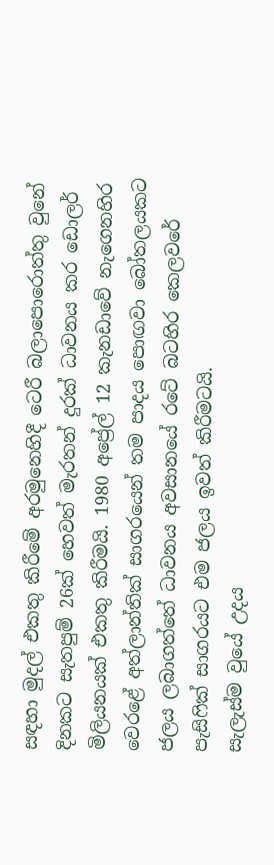සඳහා මුදල් එකතු කිරීමේ අරමුනෙහිදී ටෙරී බලාපොරොත්තු වුනේ දිනකට සැතපුම් 26ක් හෙවත් මැරතන් දුරක් ධාවනය කර ඩොලර් මිලියනයක් එකතු කිරීමයි. 1980 අප්‍රේල් 12 කැනඩාවේ නැගෙනහිර වෙරළේ අත්ලාන්තික් සාගරයෙන් තම පාදය පොඟවා බෝතලයකට ජලය ලබාගත්තේ ධාවනය අවසානයේ රටේ බටහිර කෙලවරේ පැසිෆික් සාගරයට එම ජලය ඉවත් කිරීමටයි.
සැලැස්ම වුයේ උදය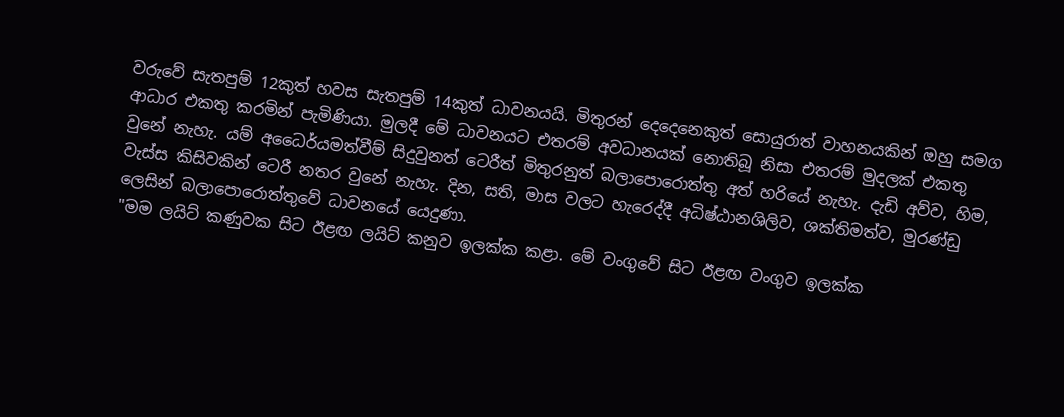වරුවේ සැතපුම් 12කුත් හවස සැතපුම් 14කුත් ධාවනයයි. මිතුරන් දෙදෙනෙකුත් සොයුරාත් වාහනයකින් ඔහු සමග ආධාර එකතු කරමින් පැමිණියා. මුලදී මේ ධාවනයට එතරම් අවධානයක් නොතිබූ නිසා එතරම් මුදලක් එකතු වුනේ නැහැ. යම් අධෛර්යමත්වීම් සිදුවුනත් ටෙරීත් මිතුරනුත් බලාපොරොත්තු අත් හරියේ නැහැ. දැඩි අව්ව, හිම, වැස්ස කිසිවකින් ටෙරී නතර වුනේ නැහැ. දින, සති, මාස වලට හැරෙද්දී අධිෂ්ඨානශිලිව, ශක්තිමත්ව, මුරණ්ඩු ලෙසින් බලාපොරොත්තුවේ ධාවනයේ යෙදුණා.
"මම ලයිට් කණුවක සිට ඊළඟ ලයිට් කනුව ඉලක්ක කළා. මේ වංගුවේ සිට ඊළඟ වංගුව ඉලක්ක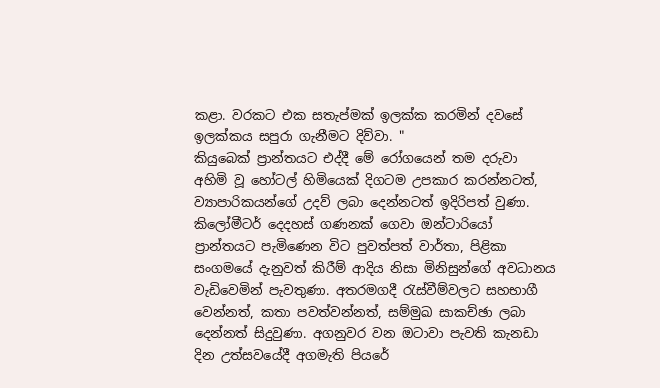කළා. වරකට එක සතැප්මක් ඉලක්ක කරමින් දවසේ ඉලක්කය සපුරා ගැනීමට දිව්වා. "
කියුබෙක් ප්‍රාන්තයට එද්දී මේ රෝගයෙන් තම දරුවා අහිමි වූ හෝටල් හිමියෙක් දිගටම උපකාර කරන්නටත්, ව්‍යාපාරිකයන්ගේ උදව් ලබා දෙන්නටත් ඉදිරිපත් වුණා. කිලෝමීටර් දෙදහස් ගණනක් ගෙවා ඔන්ටාරියෝ ප්‍රාන්තයට පැමිණෙන විට පුවත්පත් වාර්තා, පිළිකා සංගමයේ දැනුවත් කිරීම් ආදිය නිසා මිනිසුන්ගේ අවධානය වැඩිවෙමින් පැවතුණා. අතරමගදී රැස්වීම්වලට සහභාගී වෙන්නත්, කතා පවත්වන්නත්, සම්මුඛ සාකච්ඡා ලබා දෙන්නත් සිදුවුණා. අගනුවර වන ඔටාවා පැවති කැනඩා දින උත්සවයේදී අගමැති පියරේ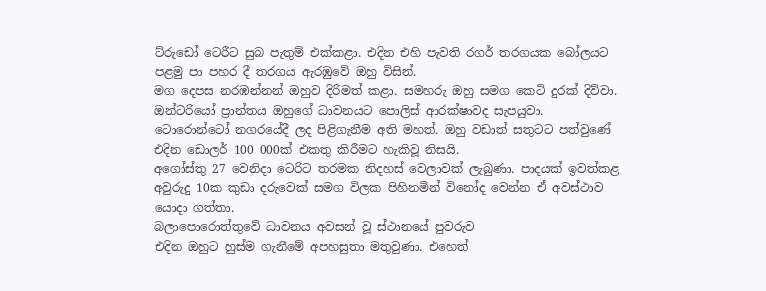ට්රුඩෝ ටෙරීට සුබ පැතුම් එක්කළා. එදින එහි පැවති රගර් තරගයක බෝලයට පළමු පා පහර දී තරගය ඇරඹුවේ ඔහු විසින්.
මග දෙපස නරඹන්නන් ඔහුව දිරිමත් කළා. සමහරු ඔහු සමග කෙටි දුරක් දිව්වා. ඔන්ටරියෝ ප්‍රාන්තය ඔහුගේ ධාවනයට පොලිස් ආරක්ෂාවද සැපයුවා.
ටොරොන්ටෝ නගරයේදී ලද පිළිගැනීම අති මහත්. ඔහු වඩාත් සතුටට පත්වුණේ එදින ඩොලර් 100 000ක් එකතු කිරීමට හැකිවූ නිසයි.
අගෝස්තු 27 වෙනිදා ටෙරිට තරමක නිදහස් වෙලාවක් ලැබුණා. පාදයක් ඉවත්කළ අවුරුදු 10ක කුඩා දරුවෙක් සමග විලක පිහිනමින් විනෝද වෙන්න ඒ අවස්ථාව යොදා ගත්තා.
බලාපොරොත්තුවේ ධාවනය අවසන් වූ ස්ථානයේ පුවරුව
එදින ඔහුට හුස්ම ගැනීමේ අපහසුතා මතුවුණා. එහෙත්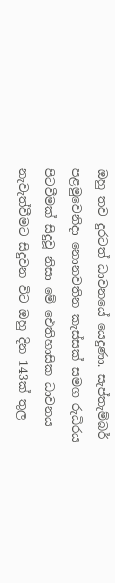ඔහු තව දුරටත් ධාවනයේ යෙදුණා. සැප්තැම්බර් පළමුවෙනිදා නොනවතින කැස්සක් සමග රුධිරය පිටවීමක් සිදුවූ නිසා මේ ඓතිහාසික ධාවනය නැවැත්වීමට සිදුවන විට ඔහු දින 143ක් තුල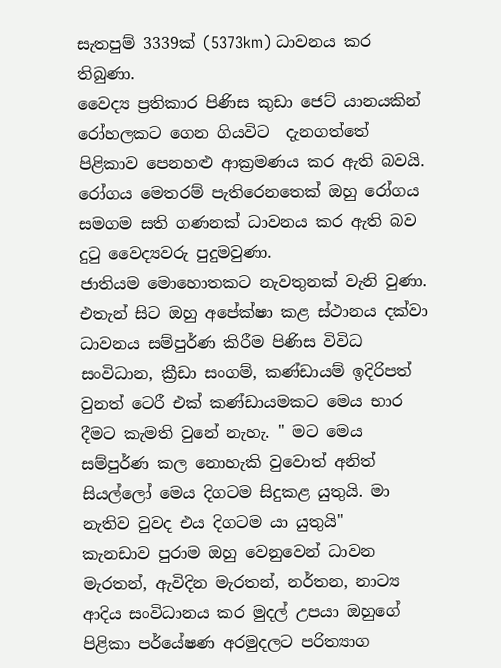සැතපුම් 3339ක් (5373km) ධාවනය කර තිබුණා.
වෛද්‍ය ප්‍රතිකාර පිණිස කුඩා ජෙට් යානයකින් රෝහලකට ගෙන ගියවිට  දැනගත්තේ පිළිකාව පෙනහළු ආක්‍රමණය කර ඇති බවයි. රෝගය මෙතරම් පැතිරෙනතෙක් ඔහු රෝගය සමගම සති ගණනක් ධාවනය කර ඇති බව දුටු වෛද්‍යවරු පුදුමවුණා.
ජාතියම මොහොතකට නැවතුනක් වැනි වුණා. එතැන් සිට ඔහු අපේක්ෂා කළ ස්ථානය දක්වා ධාවනය සම්පුර්ණ කිරීම පිණිස විවිධ සංවිධාන, ක්‍රීඩා සංගම්, කණ්ඩායම් ඉදිරිපත් වුනත් ටෙරී එක් කණ්ඩායමකට මෙය භාර දීමට කැමති වුනේ නැහැ. " මට මෙය සම්පුර්ණ කල නොහැකි වුවොත් අනිත් සියල්ලෝ මෙය දිගටම සිදුකළ යුතුයි. මා නැතිව වුවද එය දිගටම යා යුතුයි"
කැනඩාව පුරාම ඔහු වෙනුවෙන් ධාවන මැරතන්, ඇවිදින මැරතන්, නර්තන, නාට්‍ය ආදිය සංවිධානය කර මුදල් උපයා ඔහුගේ පිළිකා පර්යේෂණ අරමුදලට පරිත්‍යාග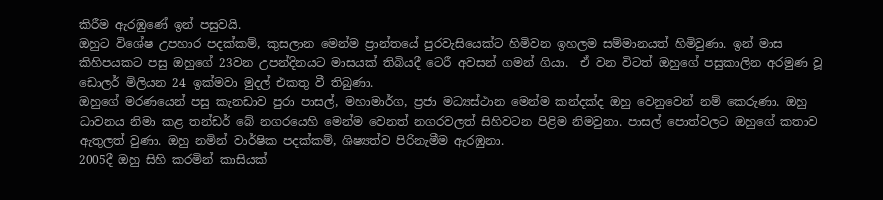කිරීම ඇරඹුණේ ඉන් පසුවයි.
ඔහුට විශේෂ උපහාර පදක්කම්, කුසලාන මෙන්ම ප්‍රාන්තයේ පුරවැසියෙක්ට හිමිවන ඉහලම සම්මානයත් හිමිවුණා. ඉන් මාස කිහිපයකට පසු ඔහුගේ 23වන උපන්දිනයට මාසයක් තිබියදී ටෙරී අවසන් ගමන් ගියා.  ඒ වන විටත් ඔහුගේ පසුකාලින අරමුණ වූ ඩොලර් මිලියන 24 ඉක්මවා මුදල් එකතු වී තිබුණා.
ඔහුගේ මරණයෙන් පසු කැනඩාව පුරා පාසල්, මහාමාර්ග, ප්‍රජා මධ්‍යස්ථාන මෙන්ම කන්දක්ද ඔහු වෙනුවෙන් නම් කෙරුණා. ඔහු ධාවනය නිමා කළ තන්ඩර් බේ නගරයෙහි මෙන්ම වෙනත් නගරවලත් සිහිවටන පිළිම නිමවුනා. පාසල් පොත්වලට ඔහුගේ කතාව ඇතුලත් වුණා. ඔහු නමින් වාර්ෂික පදක්කම්, ශිෂ්‍යත්ව පිරිනැමීම ඇරඹුනා.
2005දී ඔහු සිහි කරමින් කාසියක්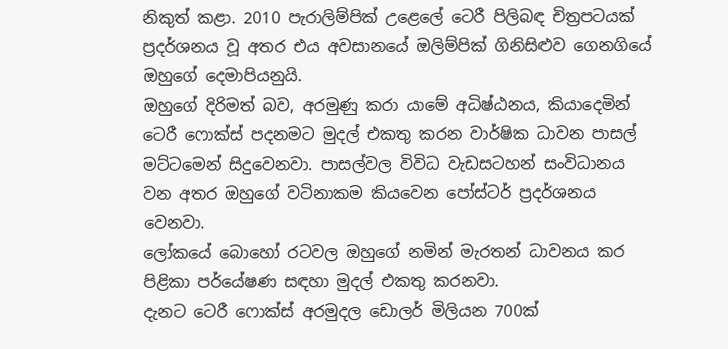නිකුත් කළා. 2010 පැරාලිම්පික් උළෙලේ ටෙරී පිලිබඳ චිත්‍රපටයක් ප්‍රදර්ශනය වූ අතර එය අවසානයේ ඔලිම්පික් ගිනිසිළුව ගෙනගියේ ඔහුගේ දෙමාපියනුයි.
ඔහුගේ දිරිමත් බව, අරමුණු කරා යාමේ අධිෂ්ඨනය, කියාදෙමින් ටෙරී ෆොක්ස් පදනමට මුදල් එකතු කරන වාර්ෂික ධාවන පාසල් මට්ටමෙන් සිදුවෙනවා. පාසල්වල විවිධ වැඩසටහන් සංවිධානය වන අතර ඔහුගේ වටිනාකම කියවෙන පෝස්ටර් ප්‍රදර්ශනය වෙනවා.
ලෝකයේ බොහෝ රටවල ඔහුගේ නමින් මැරතන් ධාවනය කර පිළිකා පර්යේෂණ සඳහා මුදල් එකතු කරනවා.
දැනට ටෙරී ෆොක්ස් අරමුදල ඩොලර් මිලියන 700ක්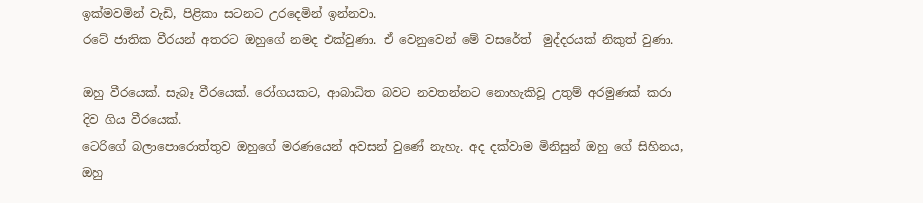ඉක්මවමින් වැඩි, පිළිකා සටනට උරදෙමින් ඉන්නවා.
රටේ ජාතික වීරයන් අතරට ඔහුගේ නමද එක්වුණා. ඒ වෙනුවෙන් මේ වසරේත්  මුද්දරයක් නිකුත් වුණා.

ඔහු වීරයෙක්. සැබෑ වීරයෙක්. රෝගයකට, ආබාධිත බවට නවතන්නට නොහැකිවූ උතුම් අරමුණක් කරා දිව ගිය වීරයෙක්.
ටෙරිගේ බලාපොරොත්තුව ඔහුගේ මරණයෙන් අවසන් වුණේ නැහැ. අද දක්වාම මිනිසුන් ඔහු ගේ සිහිනය, ඔහු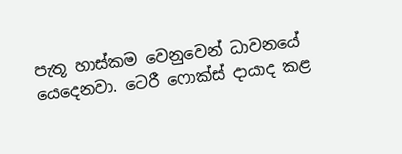පැතූ හාස්කම වෙනුවෙන් ධාවනයේ යෙදෙනවා. ටෙරී ෆොක්ස් දායාද කළ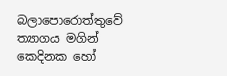බලාපොරොත්තුවේ ත්‍යාගය මගින් කෙදිනක හෝ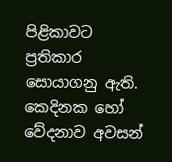පිළිකාවට ප්‍රතිකාර සොයාගනු ඇති. කෙදිනක හෝ වේදනාව අවසන්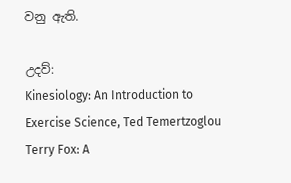වනු ඇති.

උදව්:
Kinesiology: An Introduction to Exercise Science, Ted Temertzoglou
Terry Fox: A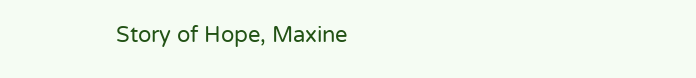Story of Hope, Maxine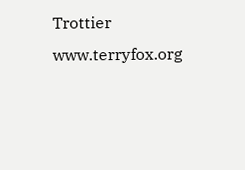Trottier
www.terryfox.org